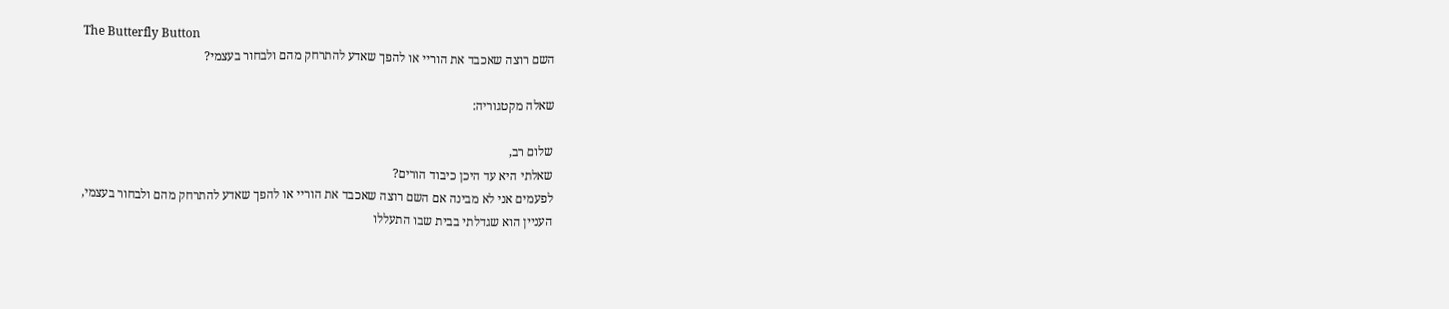The Butterfly Button
השם רוצה שאכבד את הוריי או להפך שאדע להתרחק מהם ולבחור בעצמי?

שאלה מקטגוריה:

שלום רב,
שאלתי היא עד היכן כיבוד הורים?
לפעמים אני לא מבינה אם השם רוצה שאכבד את הוריי או להפך שאדע להתרחק מהם ולבחור בעצמי,
העניין הוא שגדלתי בבית שבו התעללו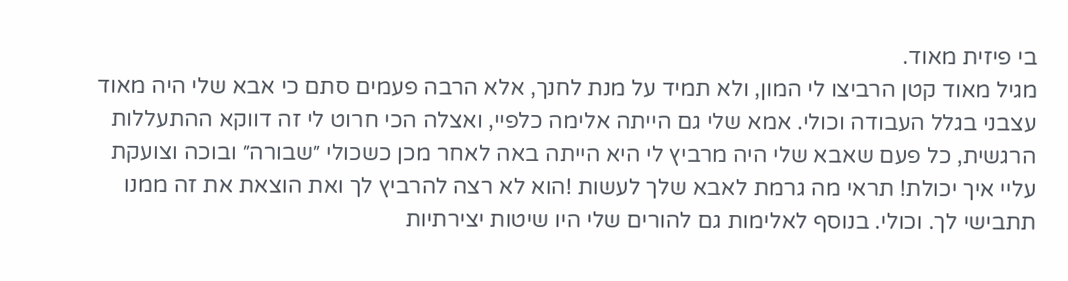בי פיזית מאוד.
מגיל מאוד קטן הרביצו לי המון, ולא תמיד על מנת לחנך, אלא הרבה פעמים סתם כי אבא שלי היה מאוד עצבני בגלל העבודה וכולי. אמא שלי גם הייתה אלימה כלפיי, ואצלה הכי חרוט לי זה דווקא ההתעללות הרגשית, כל פעם שאבא שלי היה מרביץ לי היא הייתה באה לאחר מכן כשכולי ״שבורה״ ובוכה וצועקת עליי איך יכולת! תראי מה גרמת לאבא שלך לעשות !הוא לא רצה להרביץ לך ואת הוצאת את זה ממנו תתבישי לך. וכולי. בנוסף לאלימות גם להורים שלי היו שיטות יצירתיות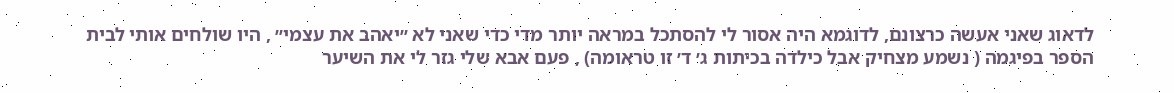לדאוג שאני אעשה כרצונם, לדוגמא היה אסור לי להסתכל במראה יותר מדי כדי שאני לא ״יאהב את עצמי״ , היו שולחים אותי לבית הספר בפיגמה ( נשמע מצחיק אבל כילדה בכיתות ג׳ ד׳ זו טראומה) , פעם אבא שלי גזר לי את השיער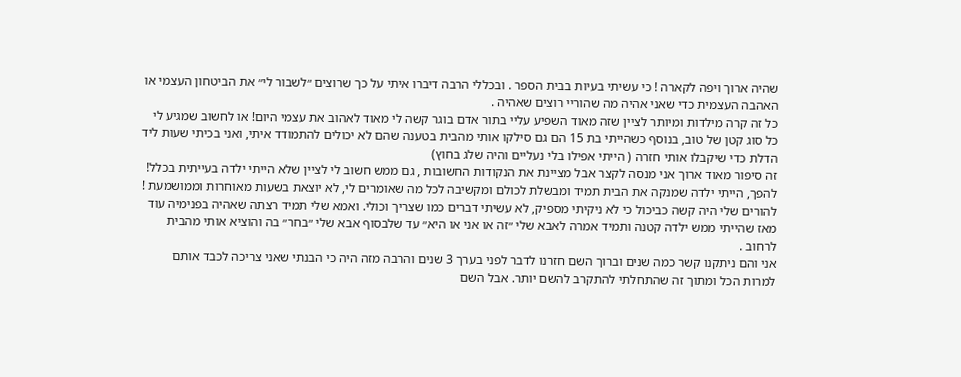שהיה ארוך ויפה לקארה ! כי עשיתי בעיות בבית הספר . ובכללי הרבה דיברו איתי על כך שרוצים ״לשבור לי״ את הביטחון העצמי או האהבה העצמית כדי שאני אהיה מה שהוריי רוצים שאהיה .
כל זה קרה מילדות ומיותר לציין שזה מאוד השפיע עליי בתור אדם בוגר קשה לי מאוד לאהוב את עצמי היום! או לחשוב שמגיע לי כל סוג קטן של טוב, בנוסף כשהייתי בת 15 הם גם סילקו אותי מהבית בטענה שהם לא יכולים להתמודד איתי, ואני בכיתי שעות ליד הדלת כדי שיקבלו אותי חזרה ( הייתי אפילו בלי נעליים והיה שלג בחוץ)
זה סיפור מאוד ארוך אני מנסה לקצר אבל מציינת את הנקודות החשובות , גם ממש חשוב לי לציין שלא הייתי ילדה בעייתית בכלל! להפך, הייתי ילדה שמנקה את הבית תמיד ומבשלת לכולם ומקשיבה לכל מה שאומרים לי, לא יוצאת בשעות מאוחרות וממושמעת ! להורים שלי היה קשה כביכול כי לא ניקיתי מספיק, לא עשיתי דברים כמו שצריך וכולי. ואמא שלי תמיד רצתה שאהיה בפנימיה עוד מאז שהייתי ממש ילדה קטנה ותמיד אמרה לאבא שלי ״זה או אני או היא״ עד שלבסוף אבא שלי ״בחר״ בה והוציא אותי מהבית לרחוב .
אני והם ניתקנו קשר כמה שנים וברוך השם חזרנו לדבר לפני בערך 3 שנים והרבה מזה היה כי הבנתי שאני צריכה לכבד אותם למרות הכל ומתוך זה שהתחלתי להתקרב להשם יותר. אבל השם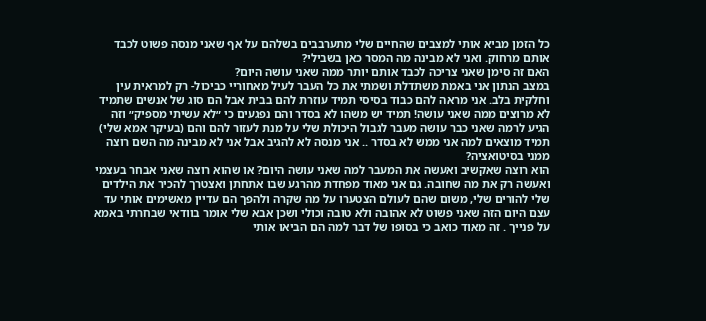כל הזמן מביא אותי למצבים שהחיים שלי מתערבבים בשלהם על אף שאני מנסה פשוט לכבד אותם מרחוק. ואני לא מבינה מה המסר כאן בשבילי?
האם זה סימן שאני צריכה לכבד אותם יותר ממה שאני עושה היום?
במצב הנתון אני באמת משתדלת ושמתי את כל העבר לעיל מאחוריי כביכול- רק למראית עין וחלקית בלב. אני מראה להם כבוד בסיסי תמיד עוזרת להם בבית אבל הם סוג של אנשים שתמיד לא מרוצים ממה שאני עושה! תמיד יש משהו לא בסדר והם נפגעים כי ״לא עשיתי מספיק״ וזה הגיע לרמה שאני כבר עושה מעבר לגבול היכולת שלי על מנת לעזור להם והם (בעיקר אמא שלי) תמיד מוצאים למה אני ממש לא בסדר .. אני מנסה לא להגיב אבל אני לא מבינה מה השם רוצה ממני בסיטואציה?
הוא רוצה שאקשיב ואעשה את המעבר למה שאני עושה היום? או שהוא רוצה שאני אבחר בעצמי ואעשה רק את מה שחובה. גם אני מאוד מפחדת מהרגע שבו אתחתן ואצטרך להכיר את הילדים שלי להורים שלי, משום שהם לעולם הצטערו על מה שקרה ולהפך הם עדיין מאשימים אותי עד עצם היום הזה שאני פשוט לא אהובה ולא טובה וכולי ושכן אבא שלי אומר בוודאי שבחרתי באמא על פנייך . זה מאוד כואב כי בסופו של דבר למה הם הביאו אותי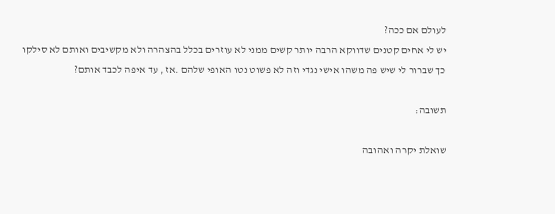לעולם אם ככה?
יש לי אחים קטנים שדווקא הרבה יותר קשים ממני לא עוזרים בכלל בהצהרה ולא מקשיבים ואותם לא סילקו כך שברור לי שיש פה משהו אישי נגדי וזה לא פשוט נטו האופי שלהם .אז , עד איפה לכבד אותם?

תשובה:

שואלת יקרה ואהובה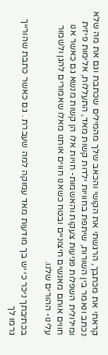קראתי את מכתבך, הרגשתי את הקושי והכאב שלך מהמילים שכתבת וגם את מה שלא נכתב ונאמר בין השורות, שיתפת בחוויות ילדות קשות מאד, התעללות, אלימות פיזית ומילולית השפלות פגיעות צעקות והאשמות- חויות אלו הן קשות מנשא גם כאשר אנו חווים אותם מאנשים חיצוניים ובטח כשאנו חווים אותנו מאלו שאמורים להגן ולשמור עלינו- ההורים שלנו.

בכתיבתך ניכר כי יש בך מודעות מאד עמוקה למה שעברת . גם כאשר כתבת שהורייך גרמו לך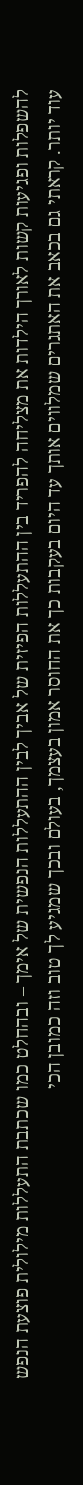להשפלות ופגיעות קשות לאורך הילדות את מצליחה להפריד בין ההתעללות הפיזית של אביך לבין ההתעללות הנפשית של אימך – ובהחלט כמו שכתבת התעללות מילולית פוצעת הנפש עוד יותר. קראתי גם בכאב את האתגרים שמלווים אותך עד היום בעקבות כך את החוסר אמון בעצמך, בעולם ובכך שמגיע לך טוב וזה כמובן הכי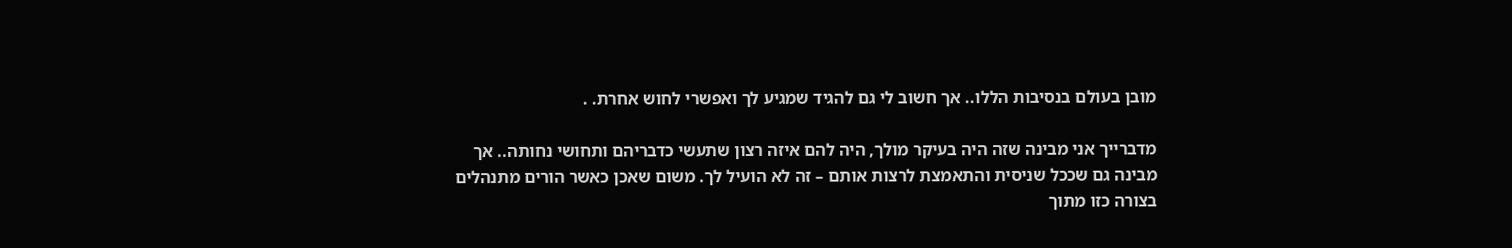מובן בעולם בנסיבות הללו.. אך חשוב לי גם להגיד שמגיע לך ואפשרי לחוש אחרת. .

מדברייך אני מבינה שזה היה בעיקר מולך, היה להם איזה רצון שתעשי כדבריהם ותחושי נחותה.. אך מבינה גם שככל שניסית והתאמצת לרצות אותם – זה לא הועיל לך. משום שאכן כאשר הורים מתנהלים בצורה כזו מתוך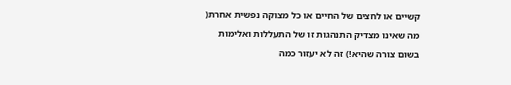קשיים או לחצים של החיים או כל מצוקה נפשית אחרת( מה שאינו מצדיק התנהגות זו של התעללות ואלימות בשום צורה שהיא!) זה לא יעזור כמה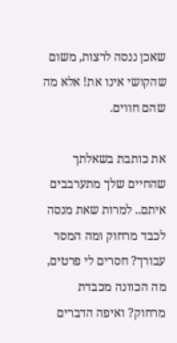שאכן ננסה לרצות, משום שהקושי אינו את! אלא מה שהם חווים.

את כותבת בשאלתך שהחיים שלך מתערבבים איתם.. למרות שאת מנסה לכבד מרחוק ומה המסר עבורך? חסרים לי פרטים, מה הכוונה מכבדת מרחוק? ואיפה הדברים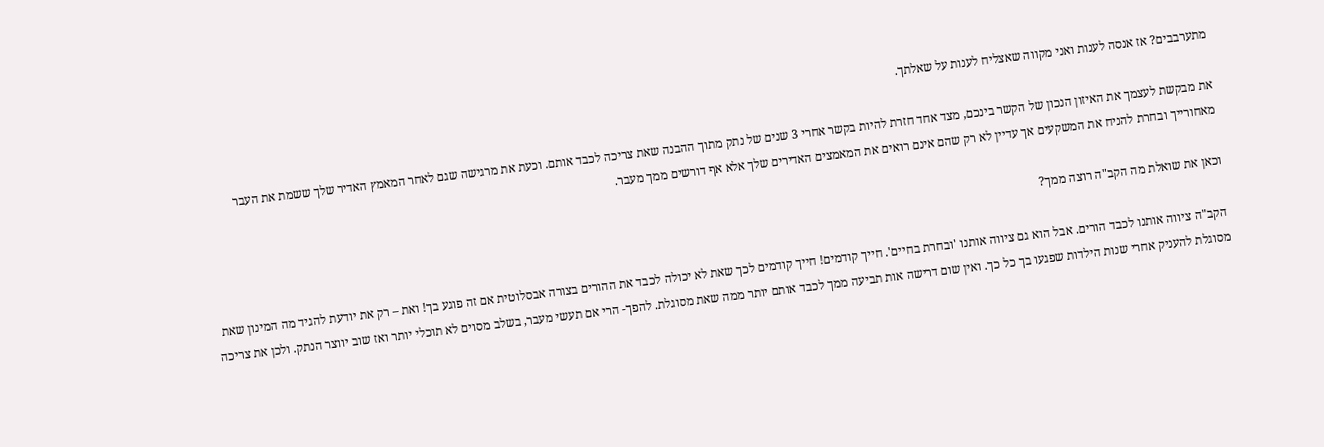מתערבבים? אז אנסה לענות ואני מקווה שאצליח לענות על שאלתך.

את מבקשת לעצמך את האיזון הנכון של הקשר בינכם, מצד אחד חזרת להיות בקשר אחרי 3 שנים של נתק מתוך ההבנה שאת צריכה לכבד אותם. וכעת את מרגישה שגם לאחר המאמץ האדיר שלך ששמת את העבר מאחורייך ובחרת להניח את המשקעים אך עדיין לא רק שהם אינם רואים את המאמצים האדירים שלך אלא אף דורשים ממך מעבר.

וכאן את שואלת מה הקב"ה רוצה ממך?

הקב"ה ציווה אותנו לכבד הורים. אבל הוא גם ציווה אותנו 'ובחרת בחיים'. חייך קודמים! חייך קודמים לכך שאת לא יכולה לכבד את ההורים בצורה אבסלוטית אם זה פוגע בך! ואת – רק את יודעת להגיד מה המינון שאת מסוגלת להעניק אחרי שנות הילדות שפגעו בך כל כך. ואין שום דרישה אות תביעה ממך לכבד אותם יותר ממה שאת מסוגלת. להפך- הרי אם תעשי מעבר, בשלב מסוים לא תוכלי יותר ואז שוב יווצר הנתק. ולכן את צריכה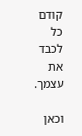קודם כל לכבד את עצמך.

וכאן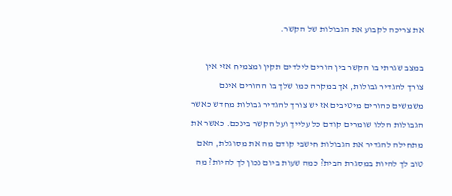את צריכה לקבוע את הגבולות של הקשר.

במצב שגרתי בו הקשר בין הורים לילדים תקין ומצמיח אזי אין צורך להגדיר גבולות, אך במקרה כמו שלך בו ההורים אינם משמשים כהורים מיטיבים אז יש צורך להגדיר גבולות מחדש כאשר הגבולות הללו שומרים קודם כל עלייך ועל הקשר בינכם. כאשר את מתחילה להגדיר את הגבולות חישבי קודם מה את מסוגלת, האם טוב לך להיות במסגרת הבית? כמה שעות ביום נכון לך להיות? מה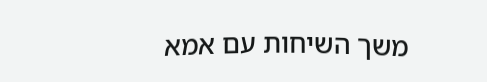משך השיחות עם אמא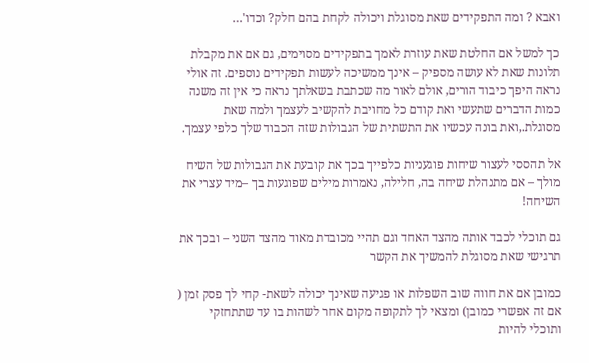ואבא ? ומה התפקידים שאת מסוגלת ויכולה לקחת בהם חלק? וכדו'…

כך למשל אם החלטת שאת עוזרת לאמך בתפקידים מסוימים, גם אם את מקבלת תלונות שאת לא עושה מספיק – אינך ממשיכה לעשות תפקידים נוספים. זה אולי נראה היפך כיבוד הורים, אולם לאור מה שכתבת בשאלתך נראה כי אין זה משנה כמות הדברים שתעשי ואת קודם כל מחויבת להקשיב לעצמך ולמה שאת מסוגלת.,ואת בונה עכשיו את התשתית של הגבולות שזה הכבוד שלך כלפי עצמך.

אל תהססי לעצור שיחות פוגעניות כלפייך בכך את קובעת את הגבולות של השיח מולך – אם מתנהלת שיחה בה, חלילה, נאמרות מילים שפוגעות בך –מיד עצרי את השיחה!

גם תוכלי לכבד אותה מהצד האחד וגם תהיי מכובדת מאוד מהצד השני – ובכך את תרגישי שאת מסוגלת להמשיך את הקשר

כמובן אם את חווה שוב השפלות או פגיעה שאינך יכולה לשאת- קחי לך פסק זמן ( אם זה אפשרי כמובן) ומצאי לך לתקופה מקום אחר לשהות בו עד שתתחזקי ותוכלי להיות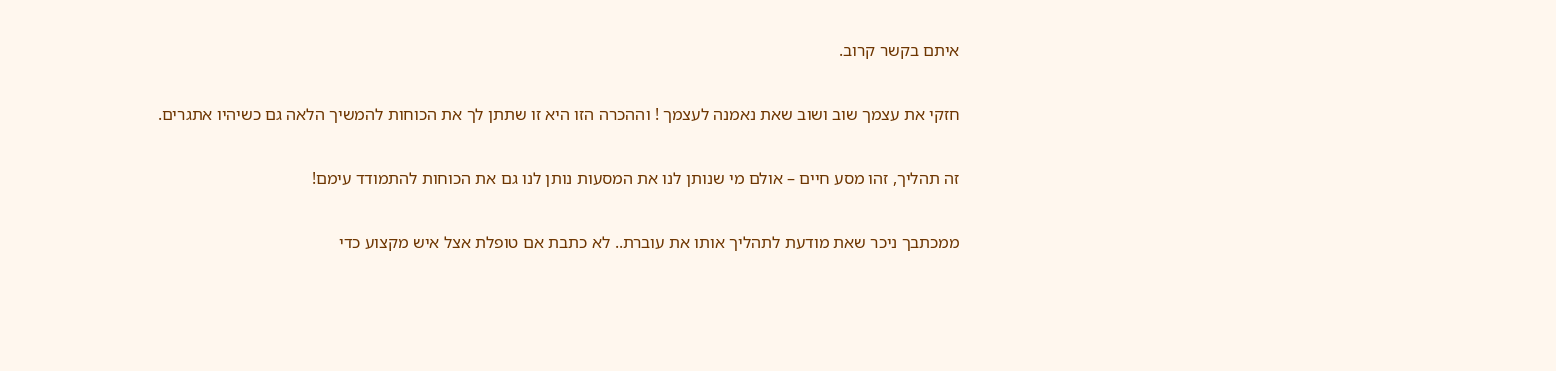איתם בקשר קרוב.

חזקי את עצמך שוב ושוב שאת נאמנה לעצמך ! וההכרה הזו היא זו שתתן לך את הכוחות להמשיך הלאה גם כשיהיו אתגרים.

זה תהליך, זהו מסע חיים – אולם מי שנותן לנו את המסעות נותן לנו גם את הכוחות להתמודד עימם!

ממכתבך ניכר שאת מודעת לתהליך אותו את עוברת.. לא כתבת אם טופלת אצל איש מקצוע כדי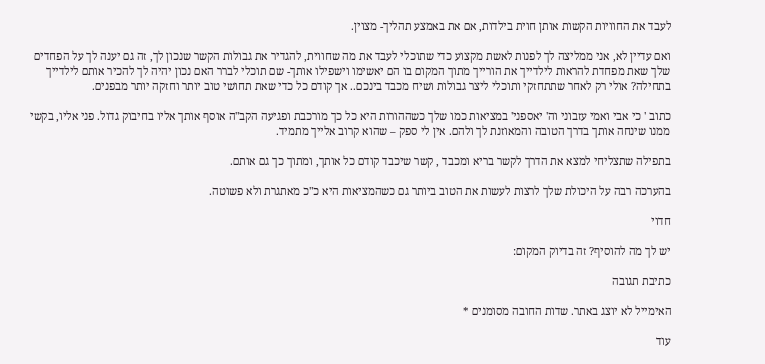לעבד את החוויות הקשות אותן חוית בילדות, אם את באמצע תהליך- מצוין.

ואם עדיין לא, אני ממליצה לך לפנות לאשת מקצוע כדי שתוכלי לעבד את מה שחווית, להגדיר את גבולות הקשר שנכון לך, זה גם יענה לך על הפחדים שלך שאת מפחדת להראות לילדייך את הורייך מתוך המקום בו הם יאשימו וישפילו אותך- שם תוכלי לברר האם נכון יהיה לך להכיר אותם לילדייך בתחילה? אולי רק לאחר שתתחזקי ותוכלי ליצר גבולות ושיח מכבד בינכם.. אך קודם כל כדי שאת תחושי טוב יותר וחזקה יותר מבפנים.

כתוב ' כי אבי ואמי עזבוני וה' יאספני' במציאות כמו שלך כשההורות היא כל כך מורכבת ופגיעה הקב"ה אוסף אותך אליו בחיבוק גדול. פני אליו, בקשי ממנו שינחה אותך בדרך הטובה והמאוזנת לך ולהם. אין לי ספק – שהוא קרוב אלייך מתמיד.

בתפילה שתצליחי למצא את הדרך לקשר בריא ומכבד , קשר שיכבד קודם כל אותך, ומתוך כך גם אותם.

בהערכה רבה על היכולת שלך לרצות לעשות את הטוב ביותר גם כשהמציאות היא כ"כ מאתגרת ולא פשוטה.

חדוי

יש לך מה להוסיף? זה בדיוק המקום:

כתיבת תגובה

האימייל לא יוצג באתר. שדות החובה מסומנים *

עוד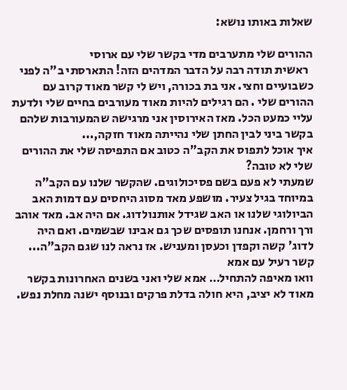שאלות באותו נושא:

ההורים שלי מתערבים מדי בקשר שלי עם ארוסי
  ראשית תודה רבה על הדבר המדהים הזה! התארסתי ב"ה לפני כשבועיים וחצי. אני בת בכורה, ויש לי קשר מאוד קרוב עם ההורים שלי . הם רגילים להיות מאוד מעורבים בחיים שלי ולדעת עליי כמעט הכל. מאז האירוסין אני מרגישה שהמעורבות שלהם בקשר ביני לבין החתן שלי נהייתה מאוד חזקה,...
איך אוכל לתפוס את הקב"ה כטוב אם התפיסה שלי את ההורים שלי לא טובה?
שמעתי לא פעם בשם פסיכולוגים. שהקשר שלנו עם הקב"ה במיוחד בגיל צעיר. מושפע מאד מסוג היחסים עם דמות האב הביולוגי שלנו או האב שגידל אותנולדוג. אם היה אב. מאד אוהב ורך ורחמן. אנחנו תופסים שכך גם אבינו שבשמים. ואם היה לדוג' קשה וקפדן וכעסן ומעניש. אז נראה לנו שגם הקב"ה...
קשר רעיל עם אמא
וואו מאיפה להתחיל… אמא שלי ואני בשנים האחרונות בקשר מאוד לא יציב, היא חולה בדלת פרקים ובנוסף ישנה מחלת נפש.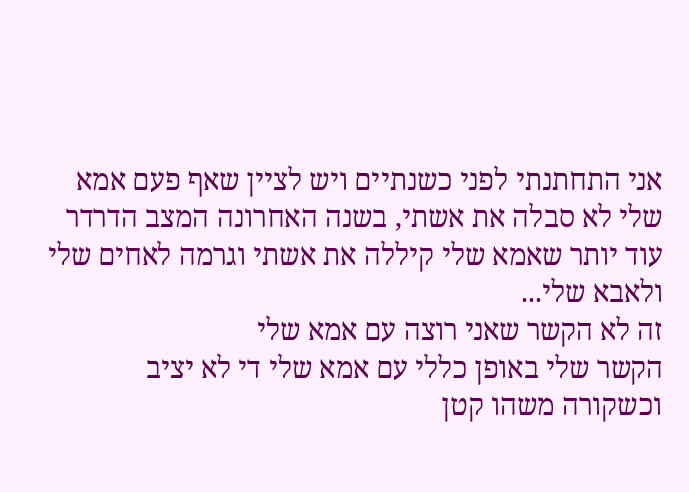אני התחתנתי לפני כשנתיים ויש לציין שאף פעם אמא שלי לא סבלה את אשתי, בשנה האחרונה המצב הדרדר עוד יותר שאמא שלי קיללה את אשתי וגרמה לאחים שלי ולאבא שלי...
זה לא הקשר שאני רוצה עם אמא שלי
הקשר שלי באופן כללי עם אמא שלי די לא יציב וכשקורה משהו קטן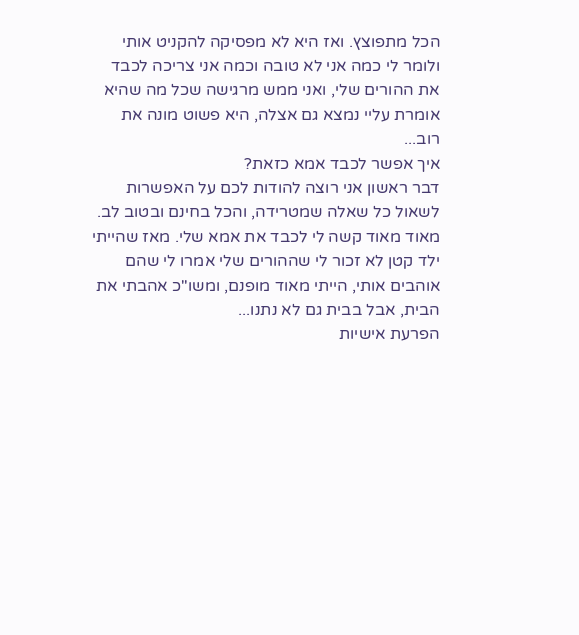הכל מתפוצץ. ואז היא לא מפסיקה להקניט אותי ולומר לי כמה אני לא טובה וכמה אני צריכה לכבד את ההורים שלי, ואני ממש מרגישה שכל מה שהיא אומרת עליי נמצא גם אצלה, היא פשוט מונה את רוב...
איך אפשר לכבד אמא כזאת?
דבר ראשון אני רוצה להודות לכם על האפשרות לשאול כל שאלה שמטרידה, והכל בחינם ובטוב לב. מאוד מאוד קשה לי לכבד את אמא שלי. מאז שהייתי ילד קטן לא זכור לי שההורים שלי אמרו לי שהם אוהבים אותי, הייתי מאוד מופנם, ומשו"כ אהבתי את הבית, אבל בבית גם לא נתנו...
הפרעת אישיות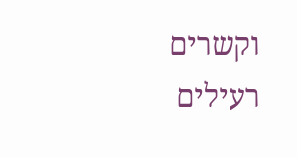וקשרים רעילים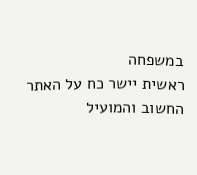במשפחה
ראשית יישר כח על האתר החשוב והמועיל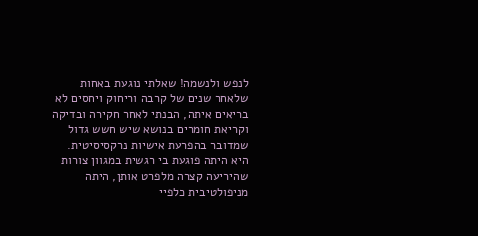לנפש ולנשמה! שאלתי נוגעת באחות שלאחר שנים של קרבה וריחוק ויחסים לא בריאים איתה, הבנתי לאחר חקירה ובדיקה וקריאת חומרים בנושא שיש חשש גדול שמדובר בהפרעת אישיות נרקסיסיטית. היא היתה פוגעת בי רגשית במגוון צורות שהיריעה קצרה מלפרט אותן, היתה מניפולטיבית כלפיי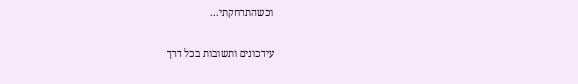וכשהתרחקתי...

עידכונים ותשובות בכל דרך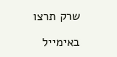שרק תרצו

באימייל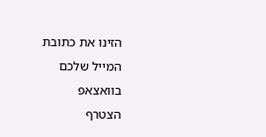הזינו את כתובת המייל שלכם
בוואצאפ
הצטרף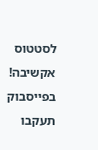לסטטוס אקשיבה!
בפייסבוק
תעקבו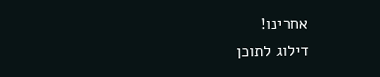אחרינו!
דילוג לתוכן